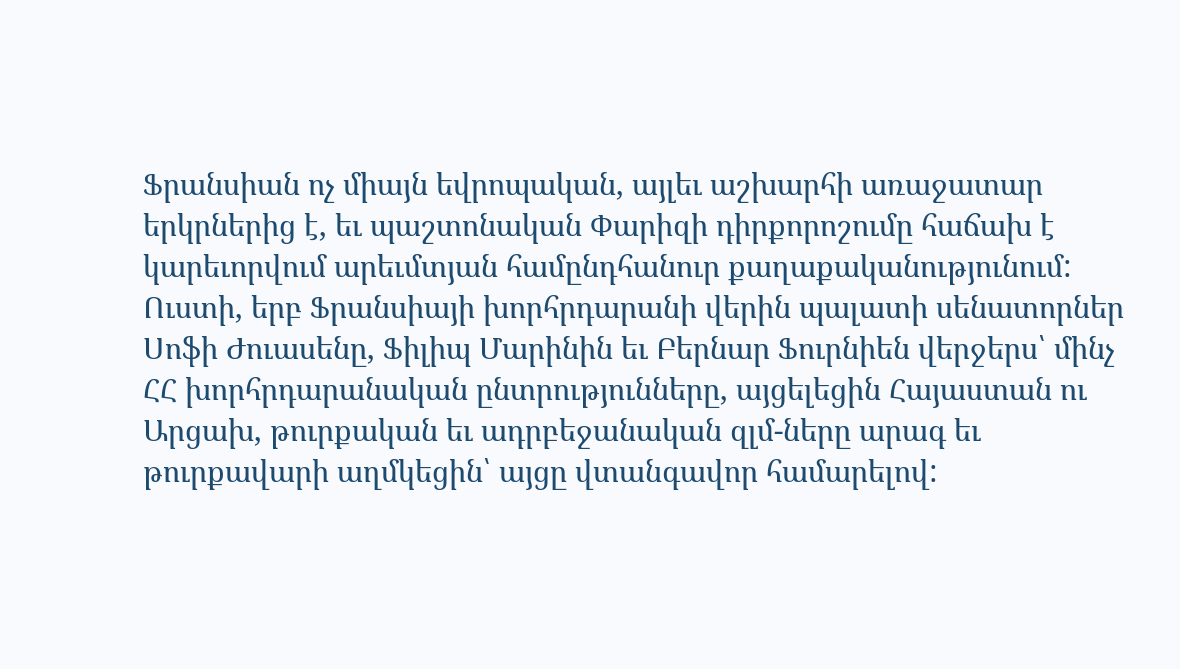Ֆրանսիան ոչ միայն եվրոպական, այլեւ աշխարհի առաջատար երկրներից է, եւ պաշտոնական Փարիզի դիրքորոշումը հաճախ է կարեւորվում արեւմտյան համընդհանուր քաղաքականությունում: Ուստի, երբ Ֆրանսիայի խորհրդարանի վերին պալատի սենատորներ Սոֆի Ժուասենը, Ֆիլիպ Մարինին եւ Բերնար Ֆուրնիեն վերջերս՝ մինչ ՀՀ խորհրդարանական ընտրությունները, այցելեցին Հայաստան ու Արցախ, թուրքական եւ ադրբեջանական զլմ-ները արագ եւ թուրքավարի աղմկեցին՝ այցը վտանգավոր համարելով: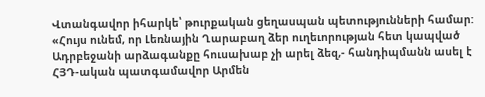Վտանգավոր իհարկե՝ թուրքական ցեղասպան պետությունների համար:
«Հույս ունեմ, որ Լեռնային Ղարաբաղ ձեր ուղեւորության հետ կապված Ադրբեջանի արձագանքը հուսախաբ չի արել ձեզ,- հանդիպմանն ասել է ՀՅԴ-ական պատգամավոր Արմեն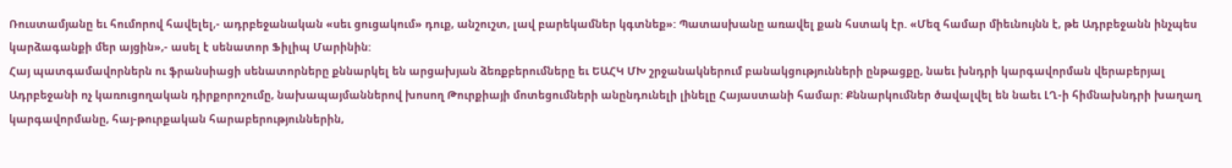Ռուստամյանը եւ հումորով հավելել,- ադրբեջանական «սեւ ցուցակում» դուք, անշուշտ, լավ բարեկամներ կգտնեք»: Պատասխանը առավել քան հստակ էր. «Մեզ համար միեւնույնն է, թե Ադրբեջանն ինչպես կարձագանքի մեր այցին»,- ասել է սենատոր Ֆիլիպ Մարինին:
Հայ պատգամավորներն ու ֆրանսիացի սենատորները քննարկել են արցախյան ձեռքբերումները եւ ԵԱՀԿ ՄԽ շրջանակներում բանակցությունների ընթացքը, նաեւ խնդրի կարգավորման վերաբերյալ Ադրբեջանի ոչ կառուցողական դիրքորոշումը, նախապայմաններով խոսող Թուրքիայի մոտեցումների անընդունելի լինելը Հայաստանի համար: Քննարկումներ ծավալվել են նաեւ ԼՂ-ի հիմնախնդրի խաղաղ կարգավորմանը, հայ-թուրքական հարաբերություններին,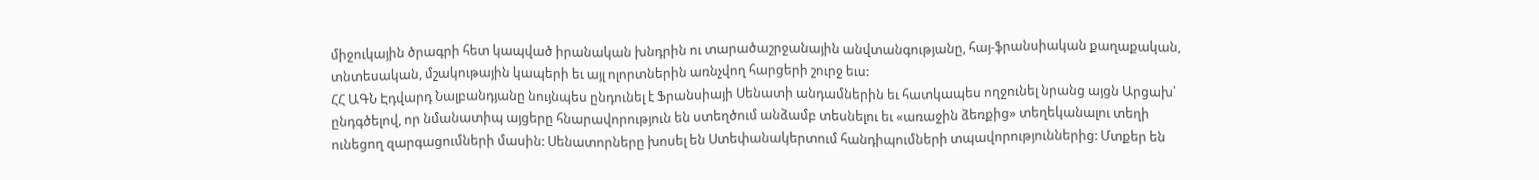միջուկային ծրագրի հետ կապված իրանական խնդրին ու տարածաշրջանային անվտանգությանը, հայ-ֆրանսիական քաղաքական, տնտեսական, մշակութային կապերի եւ այլ ոլորտներին առնչվող հարցերի շուրջ եւս:
ՀՀ ԱԳՆ Էդվարդ Նալբանդյանը նույնպես ընդունել է Ֆրանսիայի Սենատի անդամներին եւ հատկապես ողջունել նրանց այցն Արցախ՝ ընդգծելով, որ նմանատիպ այցերը հնարավորություն են ստեղծում անձամբ տեսնելու եւ «առաջին ձեռքից» տեղեկանալու տեղի ունեցող զարգացումների մասին: Սենատորները խոսել են Ստեփանակերտում հանդիպումների տպավորություններից: Մտքեր են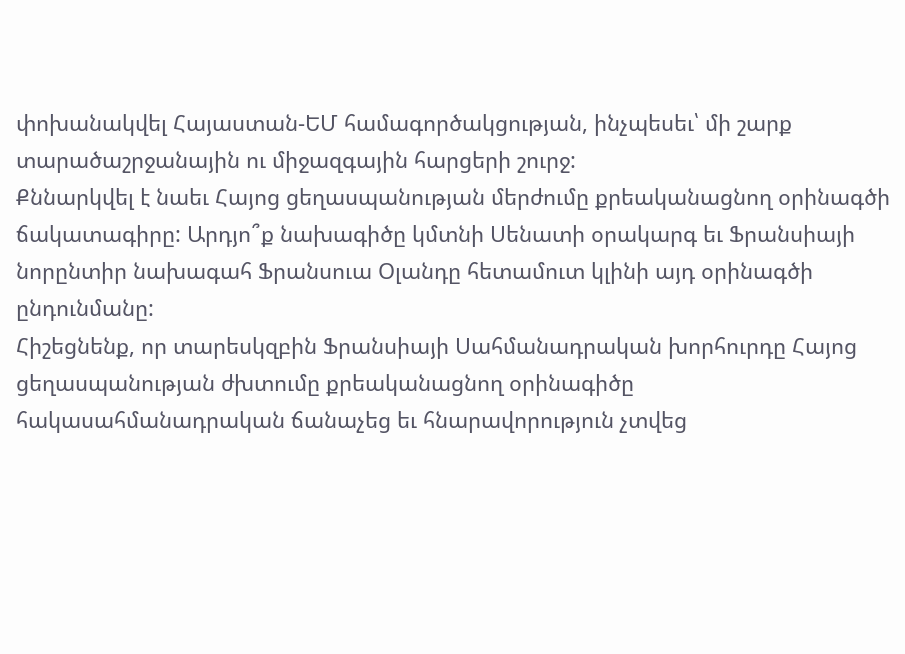փոխանակվել Հայաստան-ԵՄ համագործակցության, ինչպեսեւ՝ մի շարք տարածաշրջանային ու միջազգային հարցերի շուրջ:
Քննարկվել է նաեւ Հայոց ցեղասպանության մերժումը քրեականացնող օրինագծի ճակատագիրը: Արդյո՞ք նախագիծը կմտնի Սենատի օրակարգ եւ Ֆրանսիայի նորընտիր նախագահ Ֆրանսուա Օլանդը հետամուտ կլինի այդ օրինագծի ընդունմանը:
Հիշեցնենք, որ տարեսկզբին Ֆրանսիայի Սահմանադրական խորհուրդը Հայոց ցեղասպանության ժխտումը քրեականացնող օրինագիծը հակասահմանադրական ճանաչեց եւ հնարավորություն չտվեց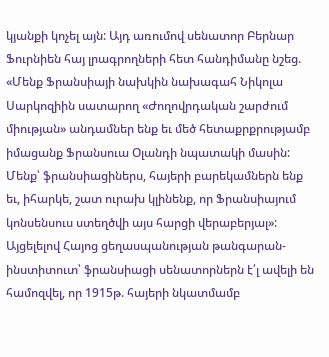կյանքի կոչել այն: Այդ առումով սենատոր Բերնար Ֆուրնիեն հայ լրագրողների հետ հանդիմանը նշեց. «Մենք Ֆրանսիայի նախկին նախագահ Նիկոլա Սարկոզիին սատարող «Ժողովրդական շարժում միության» անդամներ ենք եւ մեծ հետաքրքրությամբ իմացանք Ֆրանսուա Օլանդի նպատակի մասին: Մենք՝ ֆրանսիացիներս, հայերի բարեկամներն ենք եւ, իհարկե, շատ ուրախ կլինենք, որ Ֆրանսիայում կոնսենսուս ստեղծվի այս հարցի վերաբերյալ»:
Այցելելով Հայոց ցեղասպանության թանգարան-ինստիտուտ՝ ֆրանսիացի սենատորներն է՛լ ավելի են համոզվել, որ 1915թ. հայերի նկատմամբ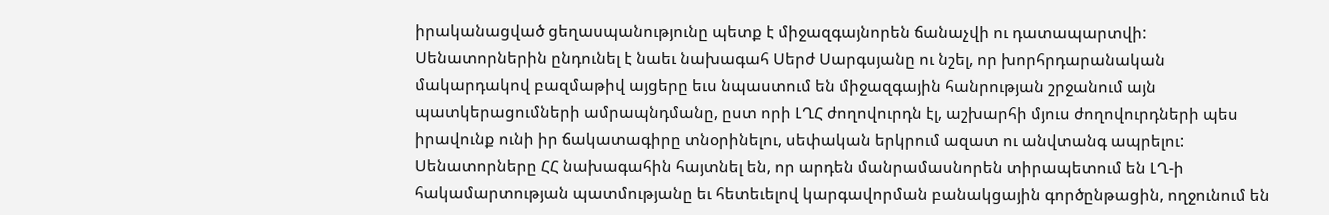իրականացված ցեղասպանությունը պետք է միջազգայնորեն ճանաչվի ու դատապարտվի:
Սենատորներին ընդունել է նաեւ նախագահ Սերժ Սարգսյանը ու նշել, որ խորհրդարանական մակարդակով բազմաթիվ այցերը եւս նպաստում են միջազգային հանրության շրջանում այն պատկերացումների ամրապնդմանը, ըստ որի ԼՂՀ ժողովուրդն էլ, աշխարհի մյուս ժողովուրդների պես իրավունք ունի իր ճակատագիրը տնօրինելու, սեփական երկրում ազատ ու անվտանգ ապրելու:
Սենատորները ՀՀ նախագահին հայտնել են, որ արդեն մանրամասնորեն տիրապետում են ԼՂ-ի հակամարտության պատմությանը եւ հետեւելով կարգավորման բանակցային գործընթացին, ողջունում են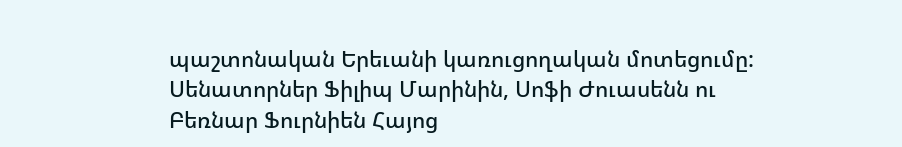պաշտոնական Երեւանի կառուցողական մոտեցումը:
Սենատորներ Ֆիլիպ Մարինին, Սոֆի Ժուասենն ու Բեռնար Ֆուրնիեն Հայոց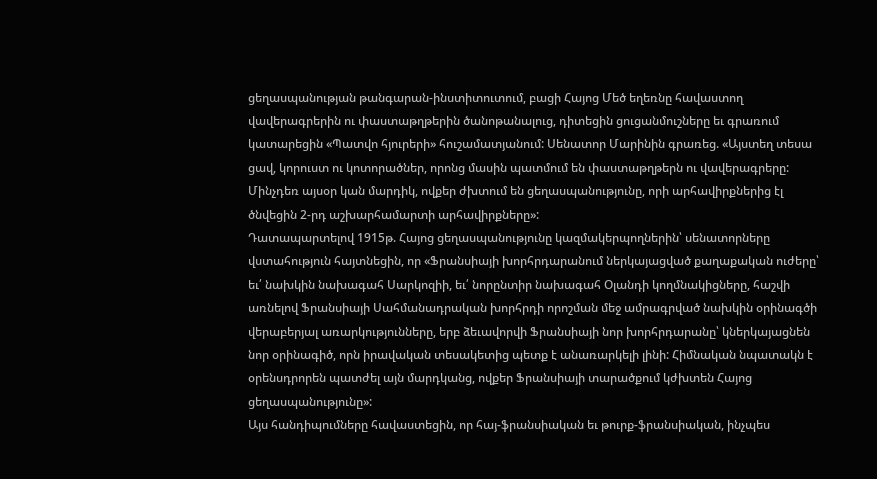ցեղասպանության թանգարան-ինստիտուտում, բացի Հայոց Մեծ եղեռնը հավաստող վավերագրերին ու փաստաթղթերին ծանոթանալուց, դիտեցին ցուցանմուշները եւ գրառում կատարեցին «Պատվո հյուրերի» հուշամատյանում: Սենատոր Մարինին գրառեց. «Այստեղ տեսա ցավ, կորուստ ու կոտորածներ, որոնց մասին պատմում են փաստաթղթերն ու վավերագրերը: Մինչդեռ այսօր կան մարդիկ, ովքեր ժխտում են ցեղասպանությունը, որի արհավիրքներից էլ ծնվեցին 2-րդ աշխարհամարտի արհավիրքները»:
Դատապարտելով 1915թ. Հայոց ցեղասպանությունը կազմակերպողներին՝ սենատորները վստահություն հայտնեցին, որ «Ֆրանսիայի խորհրդարանում ներկայացված քաղաքական ուժերը՝ եւ՛ նախկին նախագահ Սարկոզիի, եւ՛ նորընտիր նախագահ Օլանդի կողմնակիցները, հաշվի առնելով Ֆրանսիայի Սահմանադրական խորհրդի որոշման մեջ ամրագրված նախկին օրինագծի վերաբերյալ առարկությունները, երբ ձեւավորվի Ֆրանսիայի նոր խորհրդարանը՝ կներկայացնեն նոր օրինագիծ, որն իրավական տեսակետից պետք է անառարկելի լինի: Հիմնական նպատակն է օրենսդրորեն պատժել այն մարդկանց, ովքեր Ֆրանսիայի տարածքում կժխտեն Հայոց ցեղասպանությունը»:
Այս հանդիպումները հավաստեցին, որ հայ-ֆրանսիական եւ թուրք-ֆրանսիական, ինչպես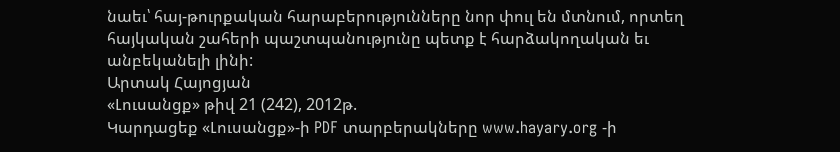նաեւ՝ հայ-թուրքական հարաբերությունները նոր փուլ են մտնում, որտեղ հայկական շահերի պաշտպանությունը պետք է հարձակողական եւ անբեկանելի լինի:
Արտակ Հայոցյան
«Լուսանցք» թիվ 21 (242), 2012թ.
Կարդացեք «Լուսանցք»-ի PDF տարբերակները www.hayary.org -ի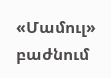«Մամուլ» բաժնում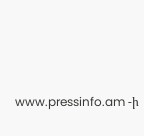www.pressinfo.am -ի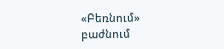«Բեռնում» բաժնում